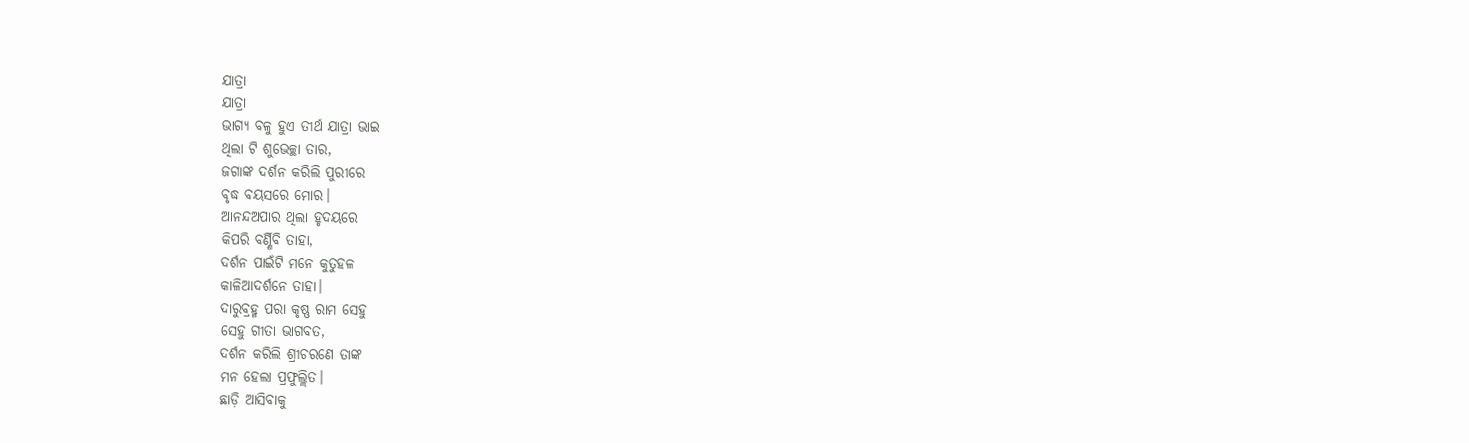ଯାତ୍ରା
ଯାତ୍ରା
ଭାଗ୍ୟ ବଳୁ ହୁଏ ତୀର୍ଥ ଯାତ୍ରା ଭାଇ
ଥିଲା ଟି ଶୁଭେଚ୍ଛା ତାର,
ଜଗାଙ୍କ ଦର୍ଶନ କରିଲି ପୁରୀରେ
ବୃଦ୍ଧ ବୟସରେ ମୋର।
ଆନନ୍ଦଅପାର ଥିଲା ହୃଦୟରେ
କିପରି ବର୍ଣ୍ଣିବି ତାହା,
ଦର୍ଶନ ପାଇଁଟି ମନେ କୁତୁହଳ
କାଳିଆଦର୍ଶନେ ତାହା।
ଦାରୁବ୍ରହ୍ମ ପରା କୃଷ୍ଣ ରାମ ସେହୁ
ସେହୁ ଗୀତା ଭାଗବତ,
ଦର୍ଶନ କରିଲି ଶ୍ରୀଚରଣେ ତାଙ୍କ
ମନ ହେଲା ପ୍ରଫୁଲ୍ଲିତ।
ଛାଡ଼ି ଆସିବାକୁ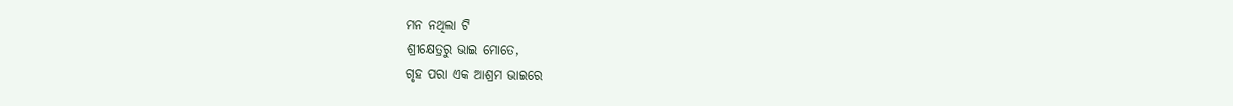ମନ ନଥିଲା ଟି
ଶ୍ରୀକ୍ଷେତ୍ରରୁ ଭାଇ ମୋତେ,
ଗୃହ ପରା ଏକ ଆଶ୍ରମ ଭାଇରେ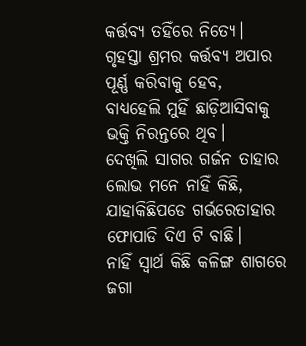କର୍ତ୍ତବ୍ୟ ତହିଁରେ ନିତ୍ୟେ।
ଗୃହସ୍ତା ଶ୍ରମର କର୍ତ୍ତବ୍ୟ ଅପାର
ପୂର୍ଣ୍ଣ କରିବାକୁ ହେବ,
ବାଧ୍ୟହେଲି ମୁହିଁ ଛାଡ଼ିଆସିବାକୁ
ଭକ୍ତି ନିରନ୍ତରେ ଥିବ।
ଦେଖିଲି ସାଗର ଗର୍ଜନ ତାହାର
ଲୋଭ ମନେ ନାହିଁ କିଛି,
ଯାହାକିଛିପଡେ ଗର୍ଭରେତାହାର
ଫୋପାଡି ଦିଏ ଟି ବାଛି।
ନାହିଁ ସ୍ବାର୍ଥ କିଛି କଳିଙ୍ଗ ଶାଗରେ
ଜଗା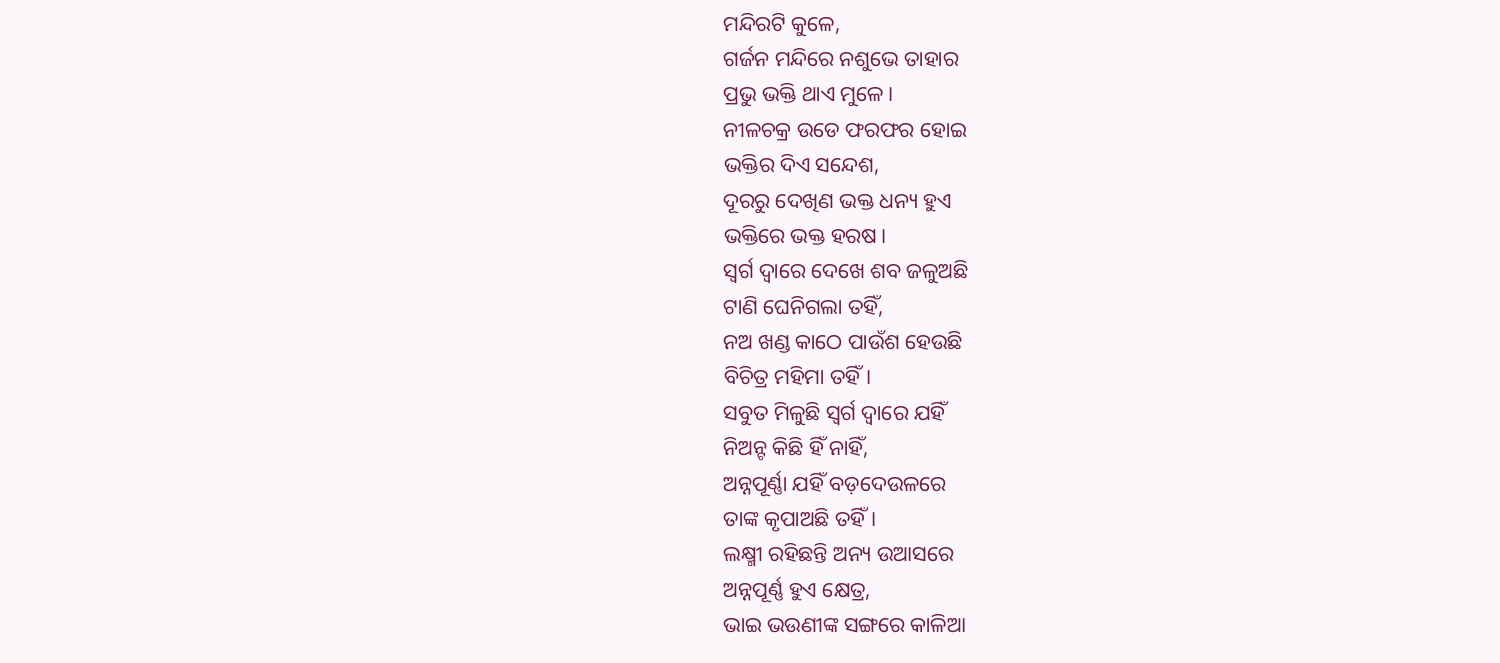ମନ୍ଦିରଟି କୁଳେ,
ଗର୍ଜନ ମନ୍ଦିରେ ନଶୁଭେ ତାହାର
ପ୍ରଭୁ ଭକ୍ତି ଥାଏ ମୁଳେ।
ନୀଳଚକ୍ର ଉଡେ ଫରଫର ହୋଇ
ଭକ୍ତିର ଦିଏ ସନ୍ଦେଶ,
ଦୂରରୁ ଦେଖିଣ ଭକ୍ତ ଧନ୍ୟ ହୁଏ
ଭକ୍ତିରେ ଭକ୍ତ ହରଷ।
ସ୍ବର୍ଗ ଦ୍ବାରେ ଦେଖେ ଶବ ଜଳୁଅଛି
ଟାଣି ଘେନିଗଲା ତହିଁ,
ନଅ ଖଣ୍ଡ କାଠେ ପାଉଁଶ ହେଉଛି
ବିଚିତ୍ର ମହିମା ତହିଁ।
ସବୁତ ମିଳୁଛି ସ୍ବର୍ଗ ଦ୍ବାରେ ଯହିଁ
ନିଅନ୍ଟ କିଛି ହିଁ ନାହିଁ,
ଅନ୍ନପୂର୍ଣ୍ଣା ଯହିଁ ବଡ଼ଦେଉଳରେ
ତାଙ୍କ କୃପାଅଛି ତହିଁ।
ଲକ୍ଷ୍ମୀ ରହିଛନ୍ତି ଅନ୍ୟ ଉଆସରେ
ଅନ୍ନପୂର୍ଣ୍ଣ ହୁଏ କ୍ଷେତ୍ର,
ଭାଇ ଭଉଣୀଙ୍କ ସଙ୍ଗରେ କାଳିଆ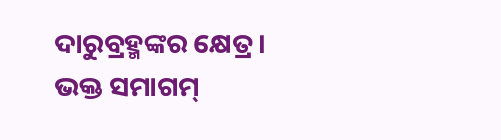ଦାରୁବ୍ରହ୍ମଙ୍କର କ୍ଷେତ୍ର।
ଭକ୍ତ ସମାଗମ୍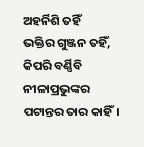ଅହର୍ନିଶି ତହିଁ
ଭକ୍ତିର ଗୁଞ୍ଜନ ତହିଁ,
କିପରି ବର୍ଣ୍ଣିବି ନୀଳାପ୍ରଭୁଙ୍କର
ପଟାନ୍ତର ତାର କାହିଁ।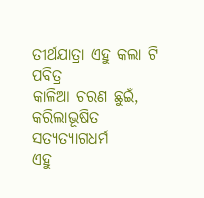ତୀର୍ଥଯାତ୍ରା ଏହୁ କଲା ଟି ପବିତ୍ର
କାଳିଆ ଚରଣ ଛୁଇଁ,
କରିଲାଭୂଷିତ ସତ୍ୟତ୍ୟାଗଧର୍ମ
ଏହୁ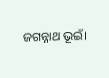ଜଗନ୍ନାଥ ଭୂଇଁ।